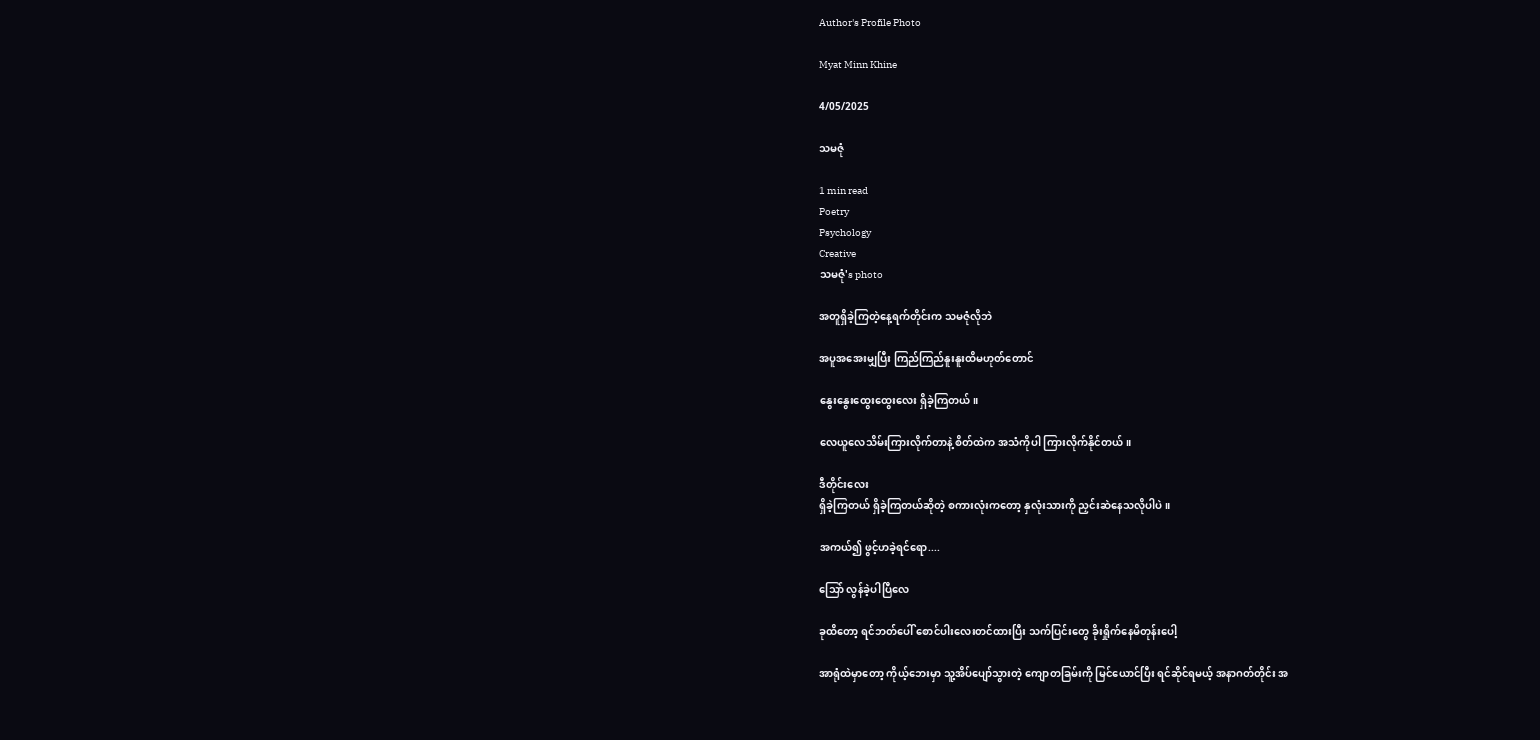Author's Profile Photo

Myat Minn Khine

4/05/2025

သမဇုံ

1 min read
Poetry
Psychology
Creative
သမဇုံ's photo

အတူရှိခဲ့ကြတဲ့နေ့ရက်တိုင်းက သမဇုံလိုဘဲ

အပူအအေးမျှပြီး ကြည်ကြည်နူးနူးထိမဟုတ်တောင်

နွေးနွေးထွေးထွေးလေး ရှိခဲ့ကြတယ်။

လေယူလေသိမ်းကြားလိုက်တာနဲ့ စိတ်ထဲက အသံကိုပါ ကြားလိုက်နိုင်တယ်။

ဒီတိုင်းလေး
ရှိခဲ့ကြတယ် ရှိခဲ့ကြတယ်ဆိုတဲ့ စကားလုံးကတော့ နှလုံးသားကို ညှင်းဆဲနေသလိုပါပဲ။

အကယ်၍ ဖွင့်ဟခဲ့ရင်ရော....

သြော် လွန်ခဲ့ပါပြီလေ

ခုထိတော့ ရင်ဘတ်ပေါ် စောင်ပါးလေးတင်ထားပြီး သက်ပြင်းတွေ ခိုးရှိုက်နေမိတုန်းပေါ့

အာရုံထဲမှာတော့ ကိုယ့်ဘေးမှာ သူ့အိပ်ပျော်သွားတဲ့ ကျောတခြမ်းကို မြင်ယောင်ပြီး ရင်ဆိုင်ရမယ့် အနာဂတ်တိုင်း အ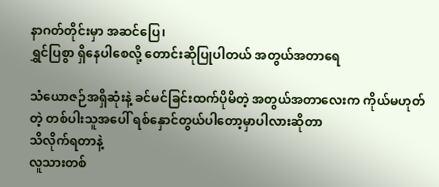နာဂတ်တိုင်းမှာ အဆင်ပြေ၊
ရွှင်ပြစွာ ရှိနေပါစေလို့ တောင်းဆိုပြုပါတယ် အတွယ်အတာရေ

သံယောဇဉ်အရှိဆုံးနဲ့ ခင်မင်ခြင်းထက်ပိုမိတဲ့ အတွယ်အတာလေးက ကိုယ်မဟုတ်တဲ့ တစ်ပါးသူအပေါ် ရစ်နှောင်တွယ်ပါတော့မှာပါလားဆိုတာ
သိလိုက်ရတာနဲ့
လူသားတစ်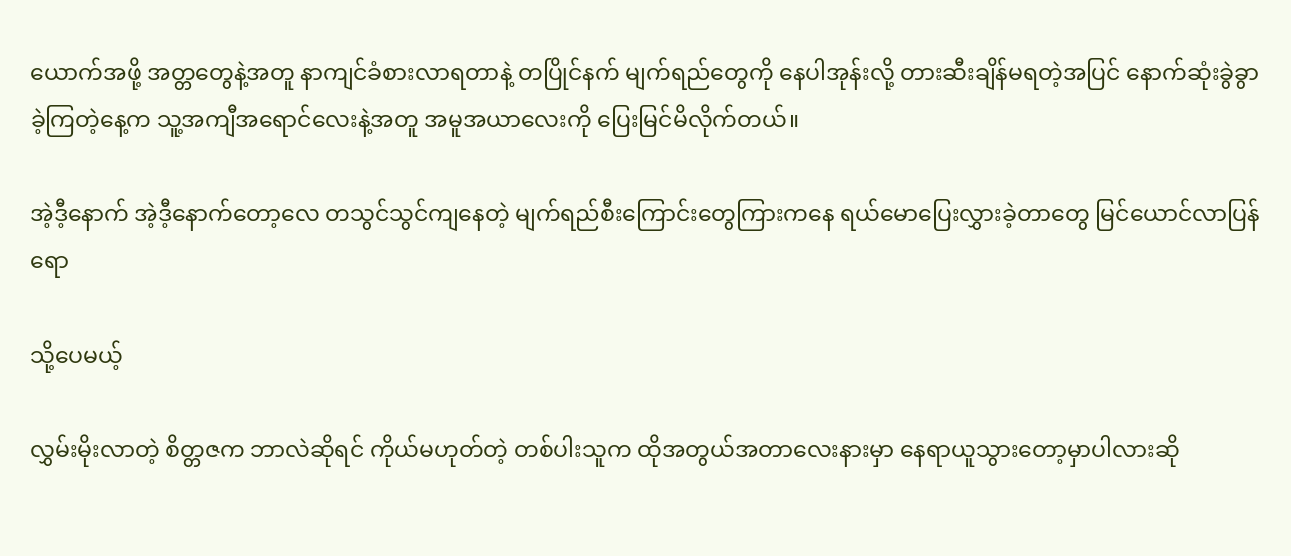ယောက်အဖို့ အတ္တတွေနဲ့အတူ နာကျင်ခံစားလာရတာနဲ့ တပြိုင်နက် မျက်ရည်တွေကို နေပါအုန်းလို့ တားဆီးချိန်မရတဲ့အပြင် နောက်ဆုံးခွဲခွာခဲ့ကြတဲ့နေ့က သူ့အကျီအရောင်လေးနဲ့အတူ အမူအယာလေးကို ပြေးမြင်မိလိုက်တယ်။

အဲ့ဒီ့နောက် အဲ့ဒီ့နောက်တော့လေ တသွင်သွင်ကျနေတဲ့ မျက်ရည်စီးကြောင်းတွေကြားကနေ ရယ်မောပြေးလွှားခဲ့တာတွေ မြင်ယောင်လာပြန်ရော

သို့ပေမယ့်

လွှမ်းမိုးလာတဲ့ စိတ္တဇက ဘာလဲဆိုရင် ကိုယ်မဟုတ်တဲ့ တစ်ပါးသူက ထိုအတွယ်အတာလေးနားမှာ နေရာယူသွားတော့မှာပါလားဆို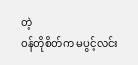တဲ့
ဝန်တိုစိတ်က မပွင့်လင်း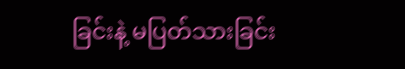ခြင်းနဲ့ မပြတ်သားခြင်း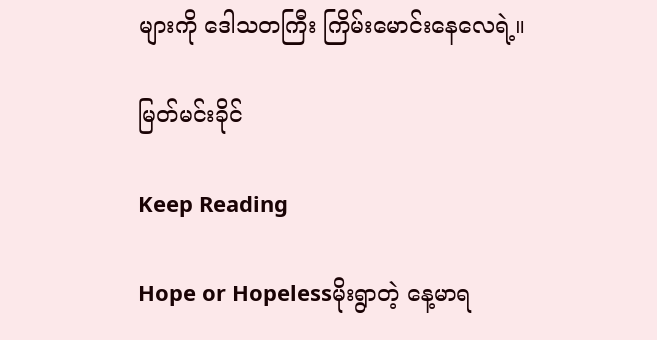များကို ဒေါသတကြီး ကြိမ်းမောင်းနေလေရဲ့။

မြတ်မင်းခိုင်

Keep Reading

Hope or Hopelessမိုးရွာတဲ့ နေ့မာရ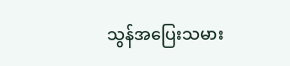သွန်အပြေးသမား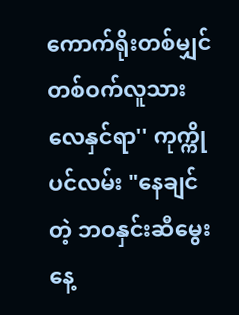ကောက်ရိုးတစ်မျှင်တစ်ဝက်လူသားလေနှင်ရာ'' ကုက္ကိုပင်လမ်း "နေချင်တဲ့ ဘဝနှင်းဆီမွေးနေ့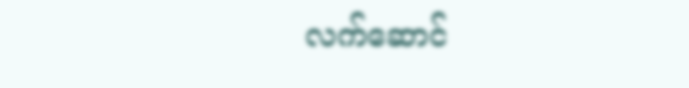လက်ဆောင်